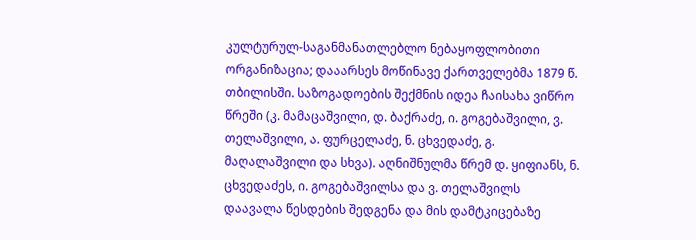კულტურულ-საგანმანათლებლო ნებაყოფლობითი ორგანიზაცია; დააარსეს მოწინავე ქართველებმა 1879 წ. თბილისში. საზოგადოების შექმნის იდეა ჩაისახა ვიწრო წრეში (კ. მამაცაშვილი, დ. ბაქრაძე, ი. გოგებაშვილი, ვ. თელაშვილი, ა. ფურცელაძე, ნ. ცხვედაძე, გ. მაღალაშვილი და სხვა). აღნიშნულმა წრემ დ. ყიფიანს, ნ. ცხვედაძეს, ი. გოგებაშვილსა და ვ. თელაშვილს დაავალა წესდების შედგენა და მის დამტკიცებაზე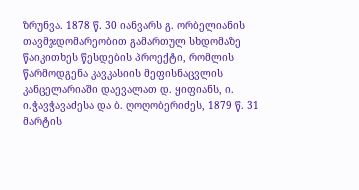ზრუნვა. 1878 წ. 30 იანვარს გ. ორბელიანის თავმჯდომარეობით გამართულ სხდომაზე წაიკითხეს წესდების პროექტი, რომლის წარმოდგენა კავკასიის მეფისნაცვლის კანცელარიაში დაევალათ დ. ყიფიანს, ი. ი.ჭავჭავაძესა და ბ. ღოღობერიძეს, 1879 წ. 31 მარტის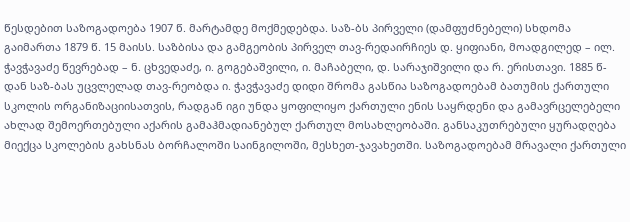წესდებით საზოგადოება 1907 წ. მარტამდე მოქმედებდა. საზ-ბს პირველი (დამფუძნებელი) სხდომა გაიმართა 1879 წ. 15 მაისს. საზბისა და გამგეობის პირველ თავ-რედაირჩიეს დ. ყიფიანი, მოადგილედ – ილ. ჭავჭავაძე წევრებად – ნ. ცხვედაძე, ი. გოგებაშვილი, ი. მაჩაბელი, დ. სარაჯიშვილი და რ. ერისთავი. 1885 წ-დან საზ-ბას უცვლელად თავ-რეობდა ი. ჭავჭავაძე დიდი შრომა გასწია საზოგადოებამ ბათუმის ქართული სკოლის ორგანიზაციისათვის, რადგან იგი უნდა ყოფილიყო ქართული ენის საყრდენი და გამავრცელებელი ახლად შემოერთებული აქარის გამაჰმადიანებულ ქართულ მოსახლეობაში. განსაკუთრებული ყურადღება მიექცა სკოლების გახსნას ბორჩალოში საინგილოში, მესხეთ-ჯავახეთში. საზოგადოებამ მრავალი ქართული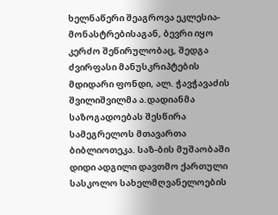ხელნაწერი შეაგროვა ეკლესია-მონასტრებისაგან, ბევრი იყო კერძო შეწირულობაც, შედგა ძვირფასი მანუსკრიპტების მდიდარი ფონდი, ალ. ჭავჭავაძის შვილიშვილმა ა.დადიანმა საზოგადოებას შესწირა სამეგრელოს მთავართა ბიბლიოთეკა. საზ-ბის მუშაობაში დიდი ადგილი დავთმო ქართული სასკოლო სახელმღვანელოების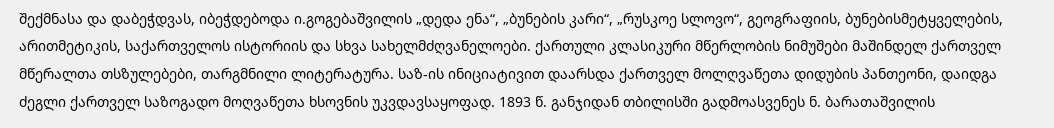შექმნასა და დაბეჭდვას, იბეჭდებოდა ი.გოგებაშვილის „დედა ენა“, „ბუნების კარი“, „რუსკოე სლოვო“, გეოგრაფიის, ბუნებისმეტყველების, არითმეტიკის, საქართველოს ისტორიის და სხვა სახელმძღვანელოები. ქართული კლასიკური მწერლობის ნიმუშები მაშინდელ ქართველ მწერალთა თსზულებები, თარგმნილი ლიტერატურა. საზ-ის ინიციატივით დაარსდა ქართველ მოლღვაწეთა დიდუბის პანთეონი, დაიდგა ძეგლი ქართველ საზოგადო მოღვაწეთა ხსოვნის უკვდავსაყოფად. 1893 წ. განჯიდან თბილისში გადმოასვენეს ნ. ბარათაშვილის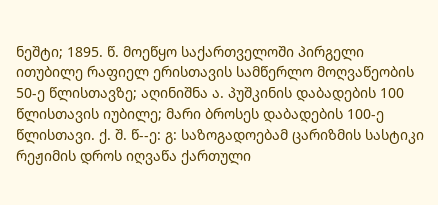ნეშტი; 1895. წ. მოეწყო საქართველოში პირგელი ითუბილე რაფიელ ერისთავის სამწერლო მოღვაწეობის 50-ე წლისთავზე; აღინიშნა ა. პუშკინის დაბადების 100 წლისთავის იუბილე; მარი ბროსეს დაბადების 100-ე წლისთავი. ქ. შ. წ--ე: გ: საზოგადოებამ ცარიზმის სასტიკი რეჟიმის დროს იღვაწა ქართული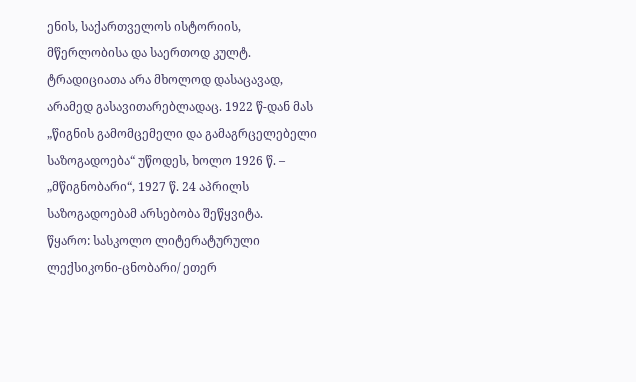ენის, საქართველოს ისტორიის, მწერლობისა და საერთოდ კულტ. ტრადიციათა არა მხოლოდ დასაცავად, არამედ გასავითარებლადაც. 1922 წ-დან მას „წიგნის გამომცემელი და გამაგრცელებელი საზოგადოება“ უწოდეს, ხოლო 1926 წ. – „მწიგნობარი“, 1927 წ. 24 აპრილს საზოგადოებამ არსებობა შეწყვიტა.
წყარო: სასკოლო ლიტერატურული ლექსიკონი-ცნობარი/ ეთერ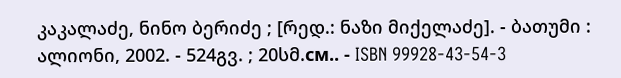კაკალაძე, ნინო ბერიძე ; [რედ.: ნაზი მიქელაძე]. - ბათუმი : ალიონი, 2002. - 524გვ. ; 20სმ.см.. - ISBN 99928-43-54-3